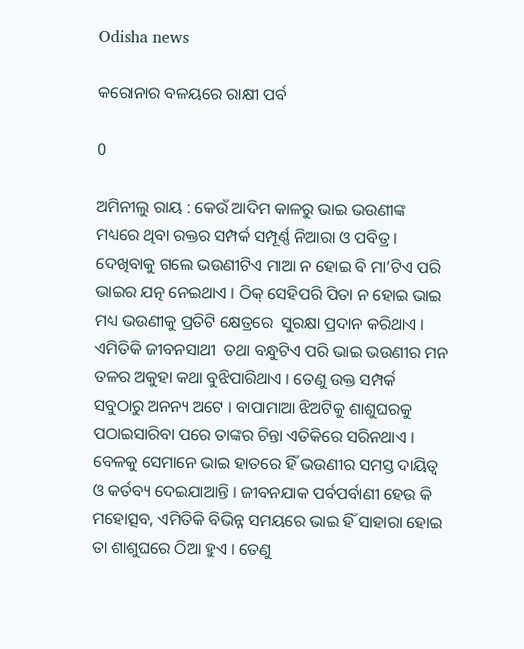Odisha news

କରୋନାର ବଳୟରେ ରାକ୍ଷୀ ପର୍ବ

0

ଅମିନୀଲୁ ରାୟ : କେଉଁ ଆଦିମ କାଳରୁ ଭାଇ ଭଉଣୀଙ୍କ ମଧ୍ୟରେ ଥିବା ରକ୍ତର ସମ୍ପର୍କ ସମ୍ପୂର୍ଣ୍ଣ ନିଆରା ଓ ପବିତ୍ର । ଦେଖିବାକୁ ଗଲେ ଭଉଣୀଟିଏ ମାଆ ନ ହୋଇ ବି ମା’ଟିଏ ପରି ଭାଇର ଯତ୍ନ ନେଇଥାଏ । ଠିକ୍ ସେହିପରି ପିତା ନ ହୋଇ ଭାଇ ମଧ୍ୟ ଭଉଣୀକୁ ପ୍ରତିଟି କ୍ଷେତ୍ରରେ  ସୁରକ୍ଷା ପ୍ରଦାନ କରିଥାଏ । ଏମିତିକି ଜୀବନସାଥୀ  ତଥା ବନ୍ଧୁଟିଏ ପରି ଭାଇ ଭଉଣୀର ମନ ତଳର ଅକୁହା କଥା ବୁଝିପାରିଥାଏ । ତେଣୁ ଉକ୍ତ ସମ୍ପର୍କ ସବୁଠାରୁ ଅନନ୍ୟ ଅଟେ । ବାପାମାଆ ଝିଅଟିକୁ ଶାଶୁଘରକୁ ପଠାଇସାରିବା ପରେ ତାଙ୍କର ଚିନ୍ତା ଏତିକିରେ ସରିନଥାଏ । ବେଳକୁ ସେମାନେ ଭାଇ ହାତରେ ହିଁ ଭଉଣୀର ସମସ୍ତ ଦାୟିତ୍ୱ ଓ କର୍ତବ୍ୟ ଦେଇଯାଆନ୍ତି । ଜୀବନଯାକ ପର୍ବପର୍ବାଣୀ ହେଉ କି ମହୋତ୍ସବ, ଏମିତିକି ବିଭିନ୍ନ ସମୟରେ ଭାଇ ହିଁ ସାହାରା ହୋଇ ତା ଶାଶୁଘରେ ଠିଆ ହୁଏ । ତେଣୁ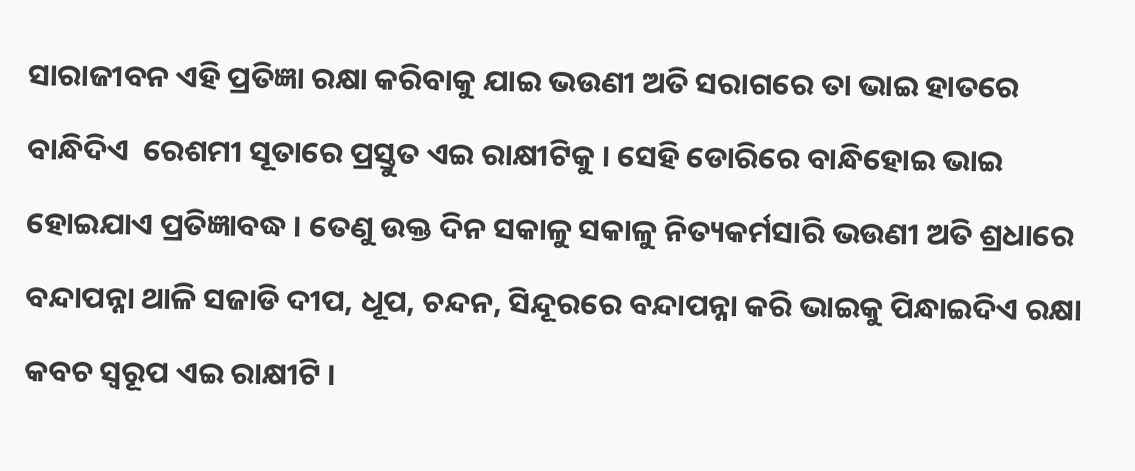ସାରାଜୀବନ ଏହି ପ୍ରତିଜ୍ଞା ରକ୍ଷା କରିବାକୁ ଯାଇ ଭଉଣୀ ଅତି ସରାଗରେ ତା ଭାଇ ହାତରେ ବାନ୍ଧିଦିଏ  ରେଶମୀ ସୂତାରେ ପ୍ରସ୍ତୁତ ଏଇ ରାକ୍ଷୀଟିକୁ । ସେହି ଡୋରିରେ ବାନ୍ଧିହୋଇ ଭାଇ ହୋଇଯାଏ ପ୍ରତିଜ୍ଞାବଦ୍ଧ । ତେଣୁ ଉକ୍ତ ଦିନ ସକାଳୁ ସକାଳୁ ନିତ୍ୟକର୍ମସାରି ଭଉଣୀ ଅତି ଶ୍ରଧାରେ ବନ୍ଦାପନ୍ନା ଥାଳି ସଜାଡି ଦୀପ, ଧୂପ, ଚନ୍ଦନ, ସିନ୍ଦୂରରେ ବନ୍ଦାପନ୍ନା କରି ଭାଇକୁ ପିନ୍ଧାଇଦିଏ ରକ୍ଷା କବଚ ସ୍ୱରୂପ ଏଇ ରାକ୍ଷୀଟି ।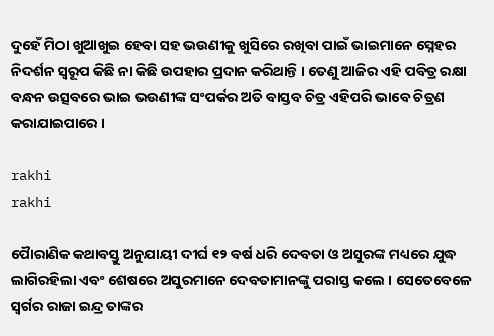ଦୁହେଁ ମିଠା ଖୁଆଖୁଇ ହେବା ସହ ଭଉଣୀକୁ ଖୁସିରେ ରଖିବା ପାଇଁ ଭାଇମାନେ ସ୍ନେହର ନିଦର୍ଶନ ସ୍ୱରୂପ କିଛି ନା କିଛି ଉପହାର ପ୍ରଦାନ କରିଥାନ୍ତି । ତେଣୁ ଆଜିର ଏହି ପବିତ୍ର ରକ୍ଷା ବନ୍ଧନ ଉତ୍ସବରେ ଭାଇ ଭଉଣୀଙ୍କ ସଂପର୍କର ଅତି ବାସ୍ତବ ଚିତ୍ର ଏହିପରି ଭାବେ ଚିତ୍ରଣ କରାଯାଇପାରେ ।

rakhi
rakhi

ପୈାରାଣିକ କଥାବସ୍ତୁ ଅନୁଯାୟୀ ଦୀର୍ଘ ୧୨ ବର୍ଷ ଧରି ଦେବତା ଓ ଅସୁରଙ୍କ ମଧ୍ୟରେ ଯୁଦ୍ଧ ଲାଗିରହିଲା ଏବଂ ଶେଷରେ ଅସୁରମାନେ ଦେବତାମାନଙ୍କୁ ପରାସ୍ତ କଲେ । ସେତେବେଳେ ସ୍ୱର୍ଗର ରାଜା ଇନ୍ଦ୍ର ତାଙ୍କର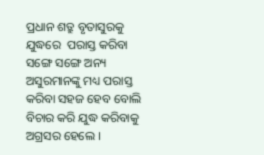ପ୍ରଧାନ ଶତ୍ରୁ ବୃତାସୁରକୁ  ଯୁଦ୍ଧରେ  ପରାସ୍ତ କରିବା ସଙ୍ଗେ ସଙ୍ଗେ ଅନ୍ୟ ଅସୁରମାନଙ୍କୁ ମଧ୍ୟ ପରାସ୍ତ କରିବା ସହଜ ହେବ ବୋଲି ବିଚାର କରି ଯୁଦ୍ଧ କରିବାକୁ ଅଗ୍ରସର ହେଲେ ।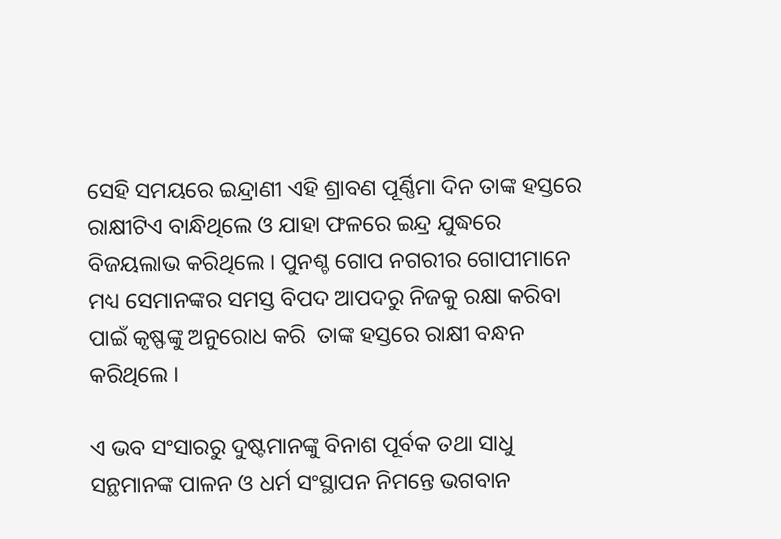ସେହି ସମୟରେ ଇନ୍ଦ୍ରାଣୀ ଏହି ଶ୍ରାବଣ ପୂର୍ଣ୍ଣିମା ଦିନ ତାଙ୍କ ହସ୍ତରେ ରାକ୍ଷୀଟିଏ ବାନ୍ଧିଥିଲେ ଓ ଯାହା ଫଳରେ ଇନ୍ଦ୍ର ଯୁଦ୍ଧରେ  ବିଜୟଲାଭ କରିଥିଲେ । ପୁନଶ୍ଚ ଗୋପ ନଗରୀର ଗୋପୀମାନେ ମଧ୍ୟ ସେମାନଙ୍କର ସମସ୍ତ ବିପଦ ଆପଦରୁ ନିଜକୁ ରକ୍ଷା କରିବା ପାଇଁ କୃଷ୍ଫଙ୍କୁ ଅନୁରୋଧ କରି  ତାଙ୍କ ହସ୍ତରେ ରାକ୍ଷୀ ବନ୍ଧନ କରିଥିଲେ ।

ଏ ଭବ ସଂସାରରୁ ଦୁଷ୍ଟମାନଙ୍କୁ ବିନାଶ ପୂର୍ବକ ତଥା ସାଧୁ ସନ୍ଥମାନଙ୍କ ପାଳନ ଓ ଧର୍ମ ସଂସ୍ଥାପନ ନିମନ୍ତେ ଭଗବାନ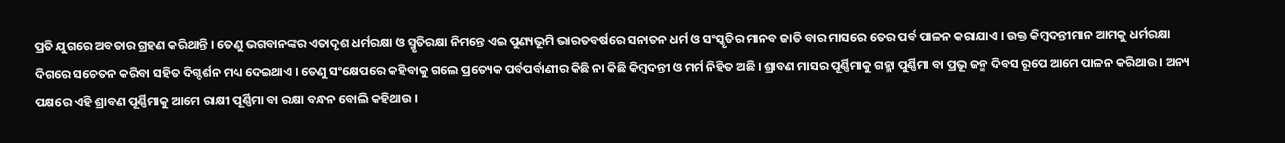ପ୍ରତି ଯୁଗରେ ଅବତାର ଗ୍ରହଣ କରିଥାନ୍ତି । ତେଣୁ ଭଗବାନଙ୍କର ଏତାଦୃଶ ଧର୍ମରକ୍ଷା ଓ ସ୍ମୃତିରକ୍ଷା ନିମନ୍ତେ ଏଇ ପୁଣ୍ୟଭୂମି ଭାରତବର୍ଷରେ ସନାତନ ଧର୍ମ ଓ ସଂସ୍କୃତିର ମାନବ ଜାତି ବାର ମାସରେ ତେର ପର୍ବ ପାଳନ କରାଯାଏ । ଉକ୍ତ କିମ୍ବଦନ୍ତୀମାନ ଆମକୁ ଧର୍ମରକ୍ଷା ଦିଗରେ ସଚେତନ କରିବା ସହିତ ଦିଗ୍ଦର୍ଶନ ମଧ୍ୟ ଦେଇଥାଏ । ତେଣୁ ସଂକ୍ଷେପରେ କହିବାକୁ ଗଲେ ପ୍ରତ୍ୟେକ ପର୍ବପର୍ବାଣୀର କିଛି ନା କିଛି କିମ୍ବଦନ୍ତୀ ଓ ମର୍ମ ନିହିତ ଅଛି । ଶ୍ରାବଣ ମାସର ପୂର୍ଣ୍ଣିମାକୁ ଗହ୍ମା ପୁର୍ଣ୍ଣିମା ବା ପ୍ରଭୂ ଜନ୍ମ ଦିବସ ରୂପେ ଆମେ ପାଳନ କରିଥାଉ । ଅନ୍ୟ ପକ୍ଷରେ ଏହି ଶ୍ରାବଣ ପୂର୍ଣ୍ଣିମାକୁ ଆମେ ରାକ୍ଷୀ ପୂର୍ଣ୍ଣିମା ବା ରକ୍ଷା ବନ୍ଧନ ବୋଲି କହିଥାଉ ।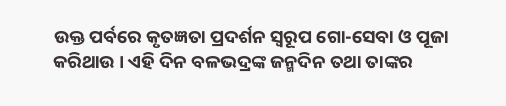ଉକ୍ତ ପର୍ବରେ କୃତଜ୍ଞତା ପ୍ରଦର୍ଶନ ସ୍ୱରୂପ ଗୋ-ସେବା ଓ ପୂଜା କରିଥାଉ । ଏହି ଦିନ ବଳଭଦ୍ରଙ୍କ ଜନ୍ମଦିନ ତଥା ତାଙ୍କର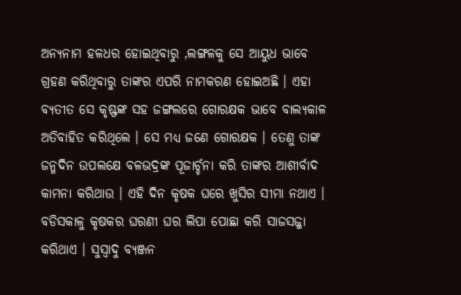ଅନ୍ୟନାମ ହଳଧର ହୋଇଥିବାରୁ ,ଲଙ୍ଗଳକୁ ସେ ଆୟୁଧ ଭାବେ ଗ୍ରହଣ କରିଥିବାରୁ ତାଙ୍କର ଏପରି ନାମକରଣ ହୋଇଅଛି । ଏହା ବ୍ୟତୀତ ସେ କୃଷ୍ଫଙ୍କ ସହ ଜଙ୍ଗଲରେ ଗୋରକ୍ଷକ ଭାବେ ବାଲ୍ୟକାଳ ଅତିବାହିତ କରିଥିଲେ । ସେ ମଧ୍ୟ ଜଣେ ଗୋରକ୍ଷକ । ତେଣୁ ତାଙ୍କ ଜନ୍ମଦିନ ଉପଲକ୍ଷେ ବଳଭଦ୍ରଙ୍କ ପୂଜାର୍ଚ୍ଚନା କରି ତାଙ୍କର ଆଶୀର୍ବାଦ କାମନା କରିଥାଉ । ଏହି ଦିନ କୃଷକ ଘରେ ଖୁସିର ସୀମା ନଥାଏ । ବଡିସକାଳୁ କୃଷକର ଘରଣୀ ଘର ଲିପା ପୋଛା କରି ସାଜସଜ୍ଜା କରିଥାଏ । ସୁସ୍ୱାଦୁ ବ୍ୟଞ୍ଜନ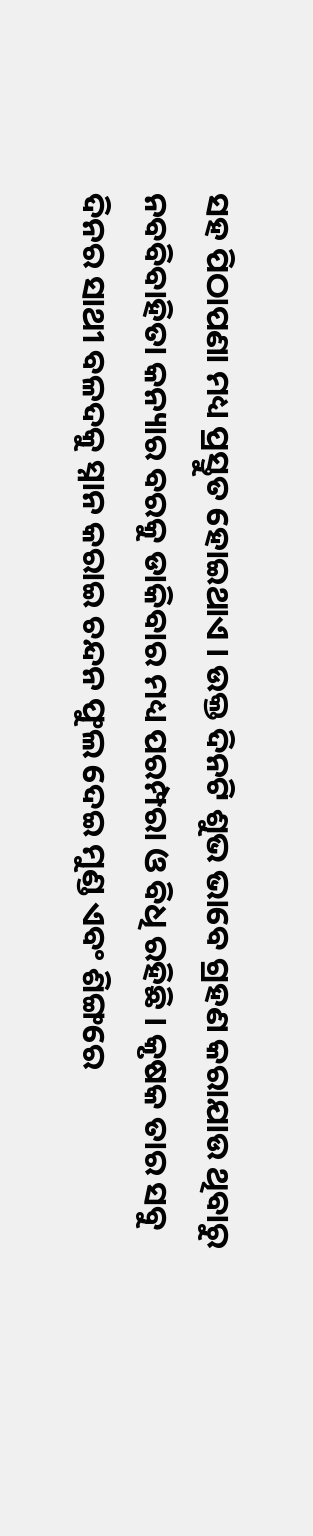ସହ ପିଠାପଣା ମଧ୍ୟ ପ୍ରସ୍ତୁତ ହୋଇଥାଏ । ଉକ୍ତ ଦିନଟି ଶୁଭ ଭାବେ ଗ୍ରହଣ କରାଯାଉ ଥିବାରୁ ନବବିବାହିତା କନ୍ୟାର ବରକୁ ଡାକିବାର ମଧ୍ୟ ପରମ୍ପରା ଓ ବିଧି ରହିଛି । କୃଷକ ତାର ସବୁ ଦିନର ସାଥୀ ବଳଦକୁ ସ୍ନାନ କରାଇ ଚନ୍ଦନ ଫୁଲ ଦେଇ ମୁଣ୍ଡ ଏବଂ ଶିଙ୍ଗରେ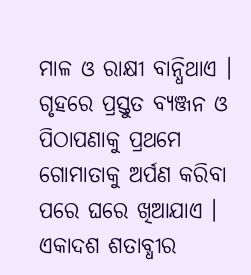ମାଳ ଓ ରାକ୍ଷୀ ବାନ୍ଧିଥାଏ । ଗୃହରେ ପ୍ରସ୍ତୁତ ବ୍ୟଞ୍ଜନ ଓ ପିଠାପଣାକୁ ପ୍ରଥମେ ଗୋମାତାକୁ ଅର୍ପଣ କରିବା ପରେ ଘରେ ଖିଆଯାଏ । ଏକାଦଶ ଶତାବ୍ଧୀର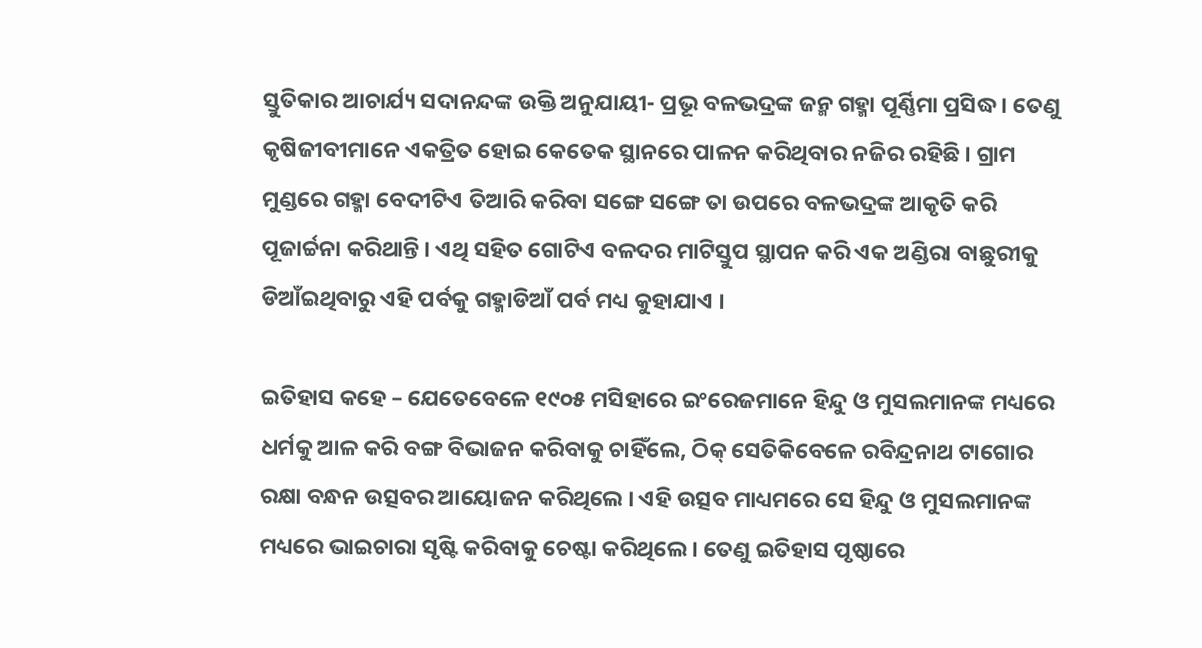ସ୍ତୁତିକାର ଆଚାର୍ଯ୍ୟ ସଦାନନ୍ଦଙ୍କ ଉକ୍ତି ଅନୁଯାୟୀ- ପ୍ରଭୂ ବଳଭଦ୍ରଙ୍କ ଜନ୍ମ ଗହ୍ମା ପୂର୍ଣ୍ଣିମା ପ୍ରସିଦ୍ଧ । ତେଣୁ କୃଷିଜୀବୀମାନେ ଏକତ୍ରିତ ହୋଇ କେତେକ ସ୍ଥାନରେ ପାଳନ କରିଥିବାର ନଜିର ରହିଛି । ଗ୍ରାମ ମୁଣ୍ଡରେ ଗହ୍ମା ବେଦୀଟିଏ ତିଆରି କରିବା ସଙ୍ଗେ ସଙ୍ଗେ ତା ଉପରେ ବଳଭଦ୍ରଙ୍କ ଆକୃତି କରି ପୂଜାର୍ଚ୍ଚନା କରିଥାନ୍ତି । ଏଥି ସହିତ ଗୋଟିଏ ବଳଦର ମାଟିସ୍ତୁପ ସ୍ଥାପନ କରି ଏକ ଅଣ୍ଡିରା ବାଛୁରୀକୁ ଡିଆଁଇଥିବାରୁ ଏହି ପର୍ବକୁ ଗହ୍ମାଡିଆଁ ପର୍ବ ମଧ୍ୟ କୁହାଯାଏ ।

ଇତିହାସ କହେ – ଯେତେବେଳେ ୧୯୦୫ ମସିହାରେ ଇଂରେଜମାନେ ହିନ୍ଦୁ ଓ ମୁସଲମାନଙ୍କ ମଧ୍ୟରେ ଧର୍ମକୁ ଆଳ କରି ବଙ୍ଗ ବିଭାଜନ କରିବାକୁ ଚାହିଁଲେ, ଠିକ୍ ସେତିକିବେଳେ ରବିନ୍ଦ୍ରନାଥ ଟାଗୋର ରକ୍ଷା ବନ୍ଧନ ଉତ୍ସବର ଆୟୋଜନ କରିଥିଲେ । ଏହି ଉତ୍ସବ ମାଧ୍ୟମରେ ସେ ହିନ୍ଦୁ ଓ ମୁସଲମାନଙ୍କ ମଧ୍ୟରେ ଭାଇଚାରା ସୃଷ୍ଟି କରିବାକୁ ଚେଷ୍ଟା କରିଥିଲେ । ତେଣୁ ଇତିହାସ ପୃଷ୍ଠାରେ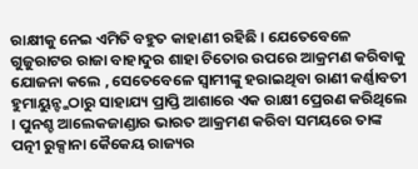ରାକ୍ଷୀକୁ ନେଇ ଏମିତି ବହୁତ କାହାଣୀ ରହିଛି । ଯେତେବେଳେ ଗୁଜୁରାଟର ରାଜା ବାହାଦୁର ଶାହା ଚିତୋର ଉପରେ ଆକ୍ରମଣ କରିବାକୁ ଯୋଜନା କଲେ , ସେତେବେଳେ ସ୍ୱାମୀଙ୍କୁ ହରାଇଥିବା ରାଣୀ କର୍ଣ୍ଣାବତୀ ହୁମାୟୁନ୍ଙ୍କଠାରୁ ସାହାଯ୍ୟ ପ୍ରାପ୍ତି ଆଶାରେ ଏକ ରାକ୍ଷୀ ପ୍ରେରଣ କରିଥିଲେ । ପୁନଶ୍ଚ ଆଲେକଜାଣ୍ଡାର ଭାରତ ଆକ୍ରମଣ କରିବା ସମୟରେ ତାଙ୍କ ପତ୍ନୀ ରୁକ୍ସାନା କୈକେୟ ରାଜ୍ୟର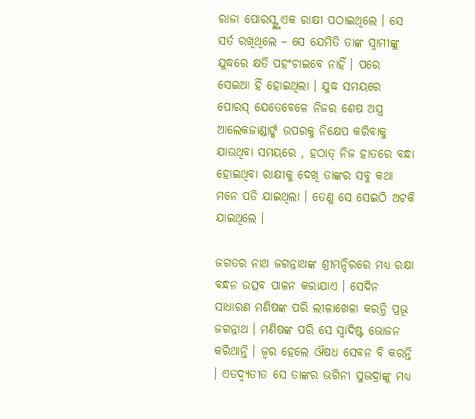ରାଜା ପୋରସ୍ଙ୍କୁ ଏକ ରାକ୍ଷୀ ପଠାଇଥିଲେ । ସେ ସର୍ତ ରଖିଥିଲେ – ସେ ଯେମିତି ତାଙ୍କ ସ୍ୱାମୀଙ୍କୁ ଯୁଦ୍ଧରେ କ୍ଷତି ପହଂଚାଇବେ ନାହିଁ । ପରେ ସେଇଆ ହିଁ ହୋଇଥିଲା । ଯୁଦ୍ଧ ସମୟରେ ପୋରସ୍ ଯେତେବେଳେ ନିଜର ଶେଷ ଅସ୍ତ୍ର ଆଲେକଜାଣ୍ଡାର୍ଙ୍କ ଉପରକୁ ନିକ୍ଷେପ କରିବାକୁ ଯାଉଥିବା ସମୟରେ , ହଠାତ୍ ନିଜ ହାତରେ ବନ୍ଧା ହୋଇଥିବା ରାକ୍ଷୀକୁ ଦେଖି ତାଙ୍କର ସବୁ କଥା ମନେ ପଡି ଯାଇଥିଲା । ତେଣୁ ସେ ସେଇଠି ଅଟକି ଯାଇଥିଲେ ।

ଜଗତର ନାଥ ଜଗନ୍ନାଥଙ୍କ ଶ୍ରୀମନ୍ଦିରରେ ମଧ୍ୟ ରକ୍ଷା ବନ୍ଧନ ଉତ୍ସବ ପାଳନ କରାଯାଏ । ସେଦିନ ସାଧାରଣ ମଣିଷଙ୍କ ପରି ଲୀଳାଖେଳା କରନ୍ତି ପ୍ରଭୂ ଜଗନ୍ନାଥ । ମଣିଷଙ୍କ ପରି ସେ ସ୍ୱାଦିଷ୍ଟ ଭୋଜନ କରିଥାନ୍ତି । ଜ୍ୱର ହେଲେ ଔଷଧ ସେବନ ବି କରନ୍ତି । ଏତଦ୍ବ୍ୟତୀତ ସେ ତାଙ୍କର ଭଗିନୀ ସୁଭଦ୍ରାଙ୍କୁ ମଧ୍ୟ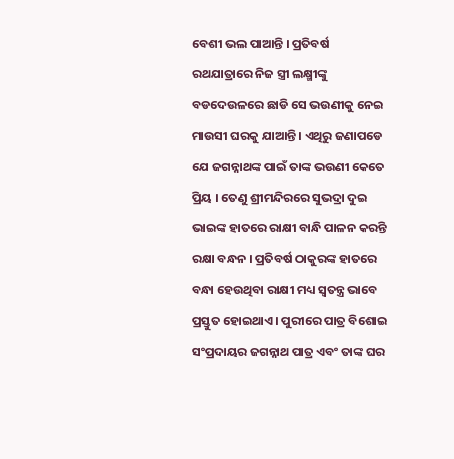ବେଶୀ ଭଲ ପାଆନ୍ତି । ପ୍ରତିବର୍ଷ ରଥଯାତ୍ରାରେ ନିଜ ସ୍ତ୍ରୀ ଲକ୍ଷ୍ମୀଙ୍କୁ ବଡଦେଉଳରେ ଛାଡି ସେ ଭଉଣୀକୁ ନେଇ ମାଉସୀ ଘରକୁ ଯାଆନ୍ତି । ଏଥିରୁ ଜଣାପଡେ ଯେ ଜଗନ୍ନାଥଙ୍କ ପାଇଁ ତାଙ୍କ ଭଉଣୀ କେତେ ପ୍ରିୟ । ତେଣୁ ଶ୍ରୀମନ୍ଦିରରେ ସୁଭଦ୍ରା ଦୁଇ ଭାଇଙ୍କ ହାତରେ ରାକ୍ଷୀ ବାନ୍ଧି ପାଳନ କରନ୍ତି ରକ୍ଷା ବନ୍ଧନ । ପ୍ରତିବର୍ଷ ଠାକୁରଙ୍କ ହାତରେ ବନ୍ଧା ହେଉଥିବା ରାକ୍ଷୀ ମଧ୍ୟ ସ୍ୱତନ୍ତ୍ର ଭାବେ ପ୍ରସ୍ତୁତ ହୋଇଥାଏ । ପୁରୀରେ ପାତ୍ର ବିଶୋଇ ସଂପ୍ରଦାୟର ଜଗନ୍ନାଥ ପାତ୍ର ଏବଂ ତାଙ୍କ ଘର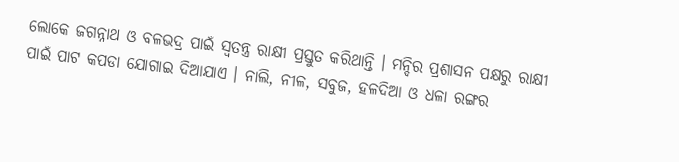ଲୋକେ ଜଗନ୍ନାଥ ଓ ବଳଭଦ୍ର ପାଇଁ ସ୍ୱତନ୍ତ୍ର ରାକ୍ଷୀ ପ୍ରସ୍ତୁତ କରିଥାନ୍ତି । ମନ୍ଦିର ପ୍ରଶାସନ ପକ୍ଷରୁ ରାକ୍ଷୀ ପାଇଁ ପାଟ କପଡା ଯୋଗାଇ ଦିଆଯାଏ । ନାଲି, ନୀଳ, ସବୁଜ, ହଳଦିଆ ଓ ଧଳା ରଙ୍ଗର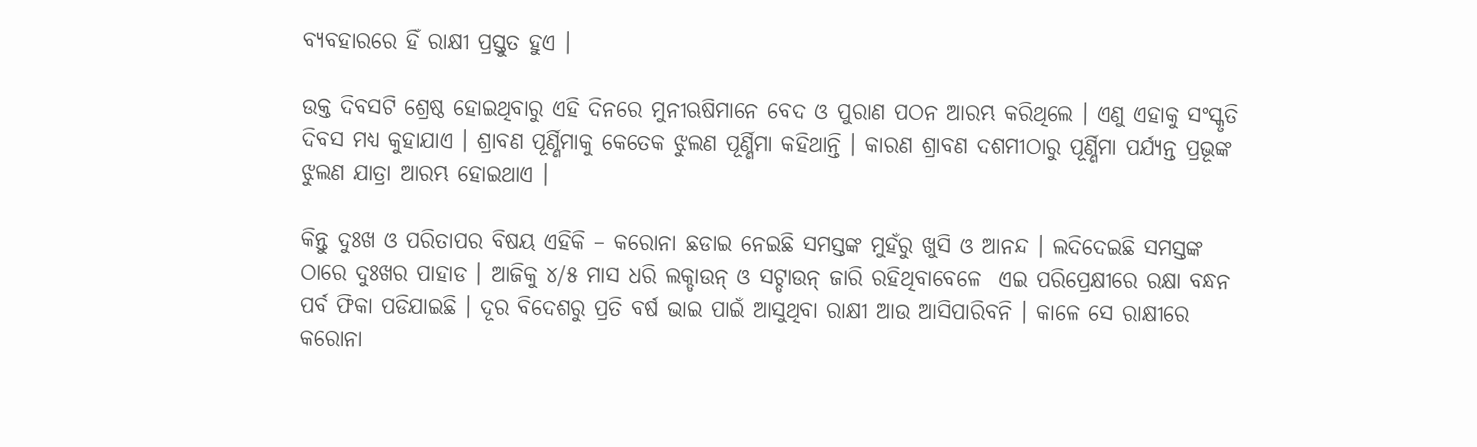ବ୍ୟବହାରରେ ହିଁ ରାକ୍ଷୀ ପ୍ରସ୍ତୁତ ହୁଏ ।

ଉକ୍ତ ଦିବସଟି ଶ୍ରେଷ୍ଠ ହୋଇଥିବାରୁ ଏହି ଦିନରେ ମୁନୀଋଷିମାନେ ବେଦ ଓ ପୁରାଣ ପଠନ ଆରମ୍ଭ କରିଥିଲେ । ଏଣୁ ଏହାକୁ ସଂସ୍କୃତି ଦିବସ ମଧ୍ୟ କୁହାଯାଏ । ଶ୍ରାବଣ ପୂର୍ଣ୍ଣିମାକୁ କେତେକ ଝୁଲଣ ପୂର୍ଣ୍ଣିମା କହିଥାନ୍ତି । କାରଣ ଶ୍ରାବଣ ଦଶମୀଠାରୁ ପୂର୍ଣ୍ଣିମା ପର୍ଯ୍ୟନ୍ତ ପ୍ରଭୂଙ୍କ ଝୁଲଣ ଯାତ୍ରା ଆରମ୍ଭ ହୋଇଥାଏ ।

କିନ୍ତୁ ଦୁଃଖ ଓ ପରିତାପର ବିଷୟ ଏହିକି – କରୋନା ଛଡାଇ ନେଇଛି ସମସ୍ତଙ୍କ ମୁହଁରୁ ଖୁସି ଓ ଆନନ୍ଦ । ଲଦିଦେଇଛି ସମସ୍ତଙ୍କ ଠାରେ ଦୁଃଖର ପାହାଡ । ଆଜିକୁ ୪/୫ ମାସ ଧରି ଲକ୍ଡାଉନ୍ ଓ ସଟ୍ଡାଉନ୍ ଜାରି ରହିଥିବାବେଳେ  ଏଇ ପରିପ୍ରେକ୍ଷୀରେ ରକ୍ଷା ବନ୍ଧନ ପର୍ବ ଫିକା ପଡିଯାଇଛି । ଦୂର ବିଦେଶରୁ ପ୍ରତି ବର୍ଷ ଭାଇ ପାଇଁ ଆସୁଥିବା ରାକ୍ଷୀ ଆଉ ଆସିପାରିବନି । କାଳେ ସେ ରାକ୍ଷୀରେ କରୋନା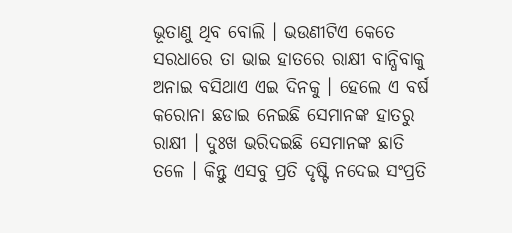ଭୂତାଣୁ ଥିବ ବୋଲି । ଭଉଣୀଟିଏ କେତେ ସରଧାରେ ତା ଭାଇ ହାତରେ ରାକ୍ଷୀ ବାନ୍ଧିବାକୁ ଅନାଇ ବସିଥାଏ ଏଇ ଦିନକୁ । ହେଲେ ଏ ବର୍ଷ କରୋନା ଛଡାଇ ନେଇଛି ସେମାନଙ୍କ ହାତରୁ ରାକ୍ଷୀ । ଦୁଃଖ ଭରିଦଇଛି ସେମାନଙ୍କ ଛାତି ତଳେ । କିନ୍ତୁ ଏସବୁ ପ୍ରତି ଦୃଷ୍ଟି ନଦେଇ ସଂପ୍ରତି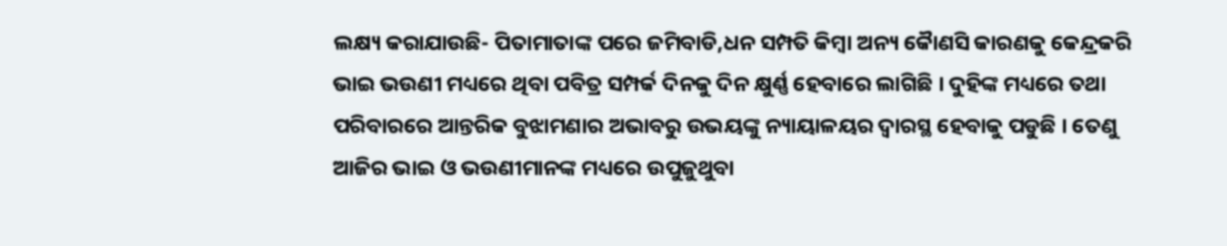ଲକ୍ଷ୍ୟ କରାଯାଉଛି- ପିତାମାତାଙ୍କ ପରେ ଜମିବାଡି,ଧନ ସମ୍ପତି କିମ୍ବା ଅନ୍ୟ କୈାଣସି କାରଣକୁ କେନ୍ଦ୍ରକରି ଭାଇ ଭଉଣୀ ମଧ୍ୟରେ ଥିବା ପବିତ୍ର ସମ୍ପର୍କ ଦିନକୁ ଦିନ କ୍ଷୁର୍ଣ୍ଣ ହେବାରେ ଲାଗିଛି । ଦୁହିଙ୍କ ମଧ୍ୟରେ ତଥା ପରିବାରରେ ଆନ୍ତରିକ ବୁଝାମଣାର ଅଭାବରୁ ଉଭୟଙ୍କୁ ନ୍ୟାୟାଳୟର ଦ୍ୱାରସ୍ଥ ହେବାକୁ ପଡୁଛି । ତେଣୁ ଆଜିର ଭାଇ ଓ ଭଉଣୀମାନଙ୍କ ମଧ୍ୟରେ ଉପୁଜୁଥୁବା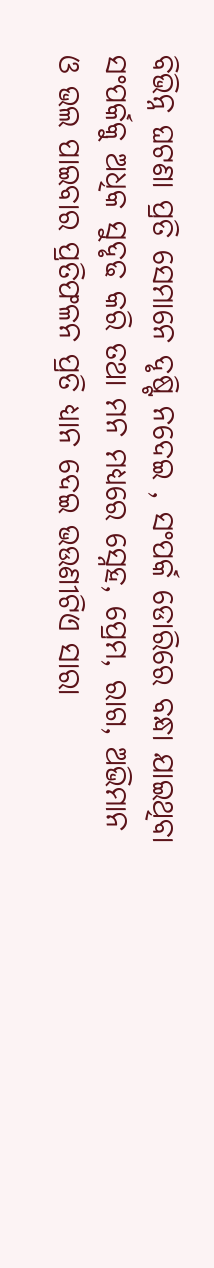ବିଭିନ୍ନ ଘଟଣା ପ୍ରତି ସେମାନେ ଦୃଷ୍ଟି ନଦେଇ , ସଂପର୍କ ଡୋରିରେ ବନ୍ଧା ଯାଇଥିବା ସଂପର୍କକୁ ଅଧିକ ସୁଦୃଢ କରି ତଥା ମନ ମଧ୍ୟରେ ସ୍ନେହ, ପ୍ରେମ, ରାଗ, ଅଭିମାନ ଓ ଭଲ ପାଇବାର ପ୍ରତିଫଳନ ପ୍ରତି ଧ୍ୟାନ ଦେଇ ଭଉଣୀଟିଏ ସାରା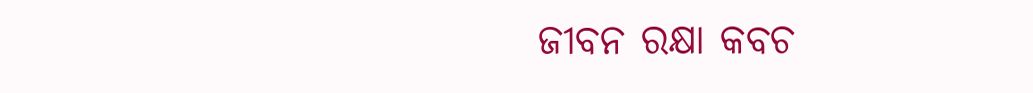ଜୀବନ ରକ୍ଷା କବଚ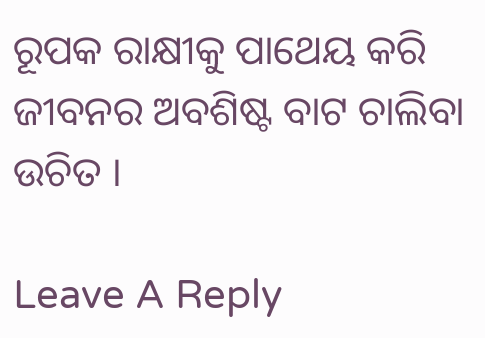ରୂପକ ରାକ୍ଷୀକୁ ପାଥେୟ କରି ଜୀବନର ଅବଶିଷ୍ଟ ବାଟ ଚାଲିବା ଉଚିତ ।

Leave A Reply